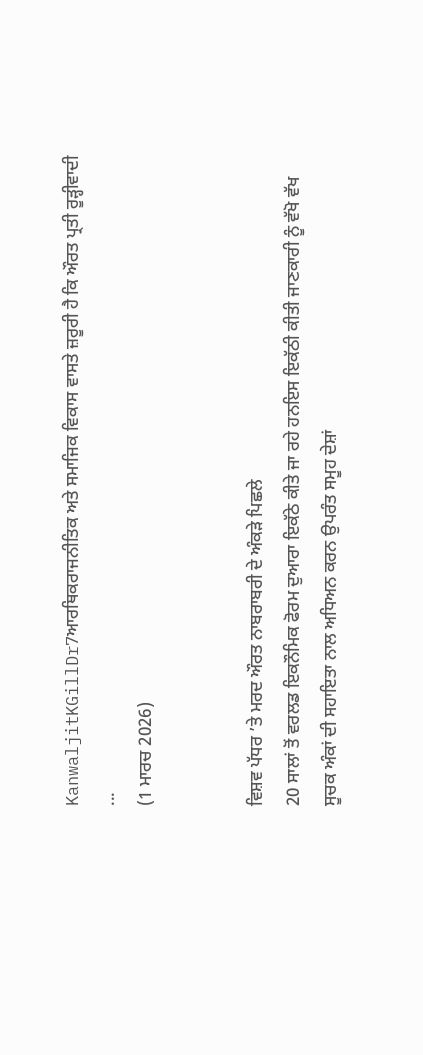KanwaljitKGillDr7ਆਰਥਿਕਰਾਜਨੀਤਿਕ ਅਤੇ ਸਮਾਜਿਕ ਵਿਕਾਸ ਵਾਸਤੇ ਜ਼ਰੂਰੀ ਹੈ ਕਿ ਔਰਤ ਪ੍ਰਤੀ ਰੂੜ੍ਹੀਵਾਦੀ ...
(1 ਮਾਰਚ 2026)


ਵਿਸ਼ਵ ਪੱਧਰ ’ਤੇ ਮਰਦ ਔਰਤ ਨਾਬਰਾਬਰੀ ਦੇ ਅੰਕੜੇ ਪਿਛਲੇ
20 ਸਾਲਾਂ ਤੋਂ ਵਰਲਡ ਇਕਨੌਮਿਕ ਫੋਰਮ ਦੁਆਰਾ ਇਕੱਠੇ ਕੀਤੇ ਜਾ ਰਹੇ ਹਨਇਸ ਇਕੱਠੀ ਕੀਤੀ ਜਾਣਕਾਰੀ ਨੂੰ ਵੱਖੋ ਵੱਖ ਸੂਚਕ ਅੰਕਾਂ ਦੀ ਸਹਾਇਤਾ ਨਾਲ ਅਧਿਅਨ ਕਰਨ ਉਪਰੰਤ ਸਮੂਹ ਦੇਸ਼ਾਂ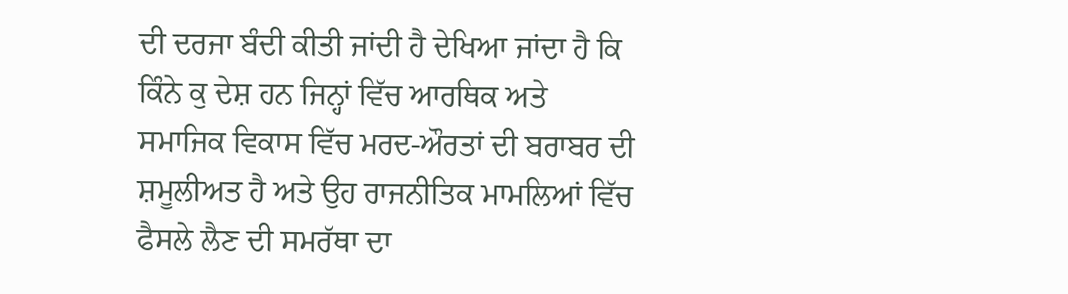ਦੀ ਦਰਜਾ ਬੰਦੀ ਕੀਤੀ ਜਾਂਦੀ ਹੈ ਦੇਖਿਆ ਜਾਂਦਾ ਹੈ ਕਿ ਕਿੰਨੇ ਕੁ ਦੇਸ਼ ਹਨ ਜਿਨ੍ਹਾਂ ਵਿੱਚ ਆਰਥਿਕ ਅਤੇ ਸਮਾਜਿਕ ਵਿਕਾਸ ਵਿੱਚ ਮਰਦ-ਔਰਤਾਂ ਦੀ ਬਰਾਬਰ ਦੀ ਸ਼ਮੂਲੀਅਤ ਹੈ ਅਤੇ ਉਹ ਰਾਜਨੀਤਿਕ ਮਾਮਲਿਆਂ ਵਿੱਚ ਫੈਸਲੇ ਲੈਣ ਦੀ ਸਮਰੱਥਾ ਦਾ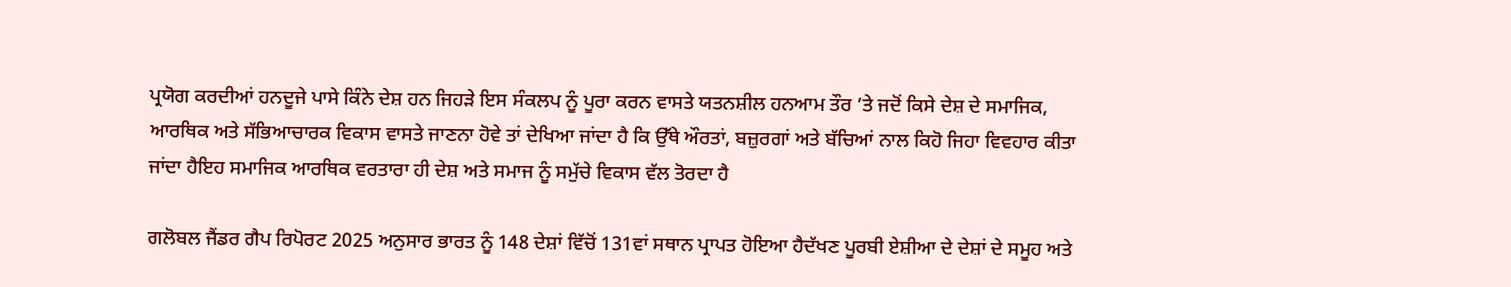ਪ੍ਰਯੋਗ ਕਰਦੀਆਂ ਹਨਦੂਜੇ ਪਾਸੇ ਕਿੰਨੇ ਦੇਸ਼ ਹਨ ਜਿਹੜੇ ਇਸ ਸੰਕਲਪ ਨੂੰ ਪੂਰਾ ਕਰਨ ਵਾਸਤੇ ਯਤਨਸ਼ੀਲ ਹਨਆਮ ਤੌਰ ’ਤੇ ਜਦੋਂ ਕਿਸੇ ਦੇਸ਼ ਦੇ ਸਮਾਜਿਕ, ਆਰਥਿਕ ਅਤੇ ਸੱਭਿਆਚਾਰਕ ਵਿਕਾਸ ਵਾਸਤੇ ਜਾਣਨਾ ਹੋਵੇ ਤਾਂ ਦੇਖਿਆ ਜਾਂਦਾ ਹੈ ਕਿ ਉੱਥੇ ਔਰਤਾਂ, ਬਜ਼ੁਰਗਾਂ ਅਤੇ ਬੱਚਿਆਂ ਨਾਲ ਕਿਹੋ ਜਿਹਾ ਵਿਵਹਾਰ ਕੀਤਾ ਜਾਂਦਾ ਹੈਇਹ ਸਮਾਜਿਕ ਆਰਥਿਕ ਵਰਤਾਰਾ ਹੀ ਦੇਸ਼ ਅਤੇ ਸਮਾਜ ਨੂੰ ਸਮੁੱਚੇ ਵਿਕਾਸ ਵੱਲ ਤੋਰਦਾ ਹੈ

ਗਲੋਬਲ ਜੈਂਡਰ ਗੈਪ ਰਿਪੋਰਟ 2025 ਅਨੁਸਾਰ ਭਾਰਤ ਨੂੰ 148 ਦੇਸ਼ਾਂ ਵਿੱਚੋਂ 131ਵਾਂ ਸਥਾਨ ਪ੍ਰਾਪਤ ਹੋਇਆ ਹੈਦੱਖਣ ਪੂਰਬੀ ਏਸ਼ੀਆ ਦੇ ਦੇਸ਼ਾਂ ਦੇ ਸਮੂਹ ਅਤੇ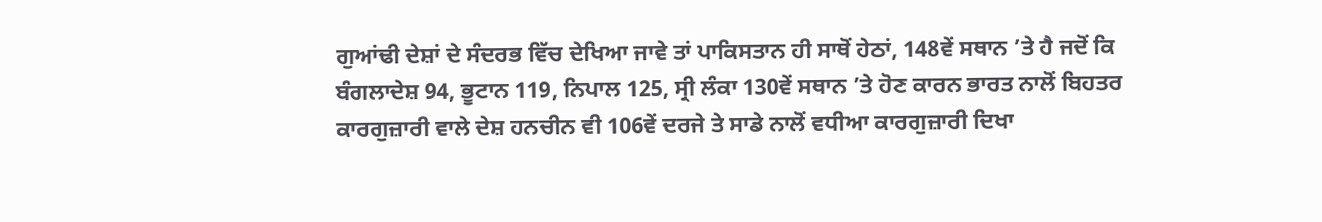ਗੁਆਂਢੀ ਦੇਸ਼ਾਂ ਦੇ ਸੰਦਰਭ ਵਿੱਚ ਦੇਖਿਆ ਜਾਵੇ ਤਾਂ ਪਾਕਿਸਤਾਨ ਹੀ ਸਾਥੋਂ ਹੇਠਾਂ, 148ਵੇਂ ਸਥਾਨ ’ਤੇ ਹੈ ਜਦੋਂ ਕਿ ਬੰਗਲਾਦੇਸ਼ 94, ਭੂਟਾਨ 119, ਨਿਪਾਲ 125, ਸ੍ਰੀ ਲੰਕਾ 130ਵੇਂ ਸਥਾਨ ’ਤੇ ਹੋਣ ਕਾਰਨ ਭਾਰਤ ਨਾਲੋਂ ਬਿਹਤਰ ਕਾਰਗੁਜ਼ਾਰੀ ਵਾਲੇ ਦੇਸ਼ ਹਨਚੀਨ ਵੀ 106ਵੇਂ ਦਰਜੇ ਤੇ ਸਾਡੇ ਨਾਲੋਂ ਵਧੀਆ ਕਾਰਗੁਜ਼ਾਰੀ ਦਿਖਾ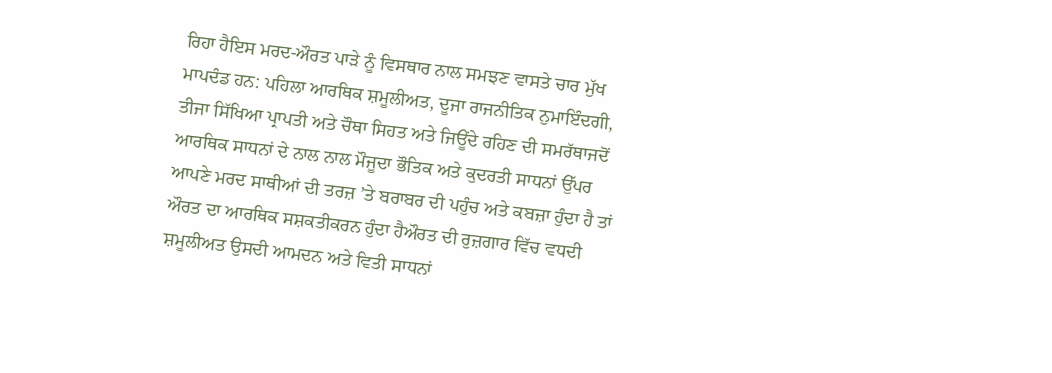ਰਿਹਾ ਹੈਇਸ ਮਰਦ-ਔਰਤ ਪਾੜੇ ਨੂੰ ਵਿਸਥਾਰ ਨਾਲ ਸਮਝਣ ਵਾਸਤੇ ਚਾਰ ਮੁੱਖ ਮਾਪਦੰਡ ਹਨ: ਪਹਿਲਾ ਆਰਥਿਕ ਸ਼ਮੂਲੀਅਤ, ਦੂਜਾ ਰਾਜਨੀਤਿਕ ਨੁਮਾਇੰਦਗੀ, ਤੀਜਾ ਸਿੱਖਿਆ ਪ੍ਰਾਪਤੀ ਅਤੇ ਚੌਥਾ ਸਿਹਤ ਅਤੇ ਜਿਊਂਦੇ ਰਹਿਣ ਦੀ ਸਮਰੱਥਾਜਦੋਂ ਆਰਥਿਕ ਸਾਧਨਾਂ ਦੇ ਨਾਲ ਨਾਲ ਮੌਜੂਦਾ ਭੌਤਿਕ ਅਤੇ ਕੁਦਰਤੀ ਸਾਧਨਾਂ ਉੱਪਰ ਆਪਣੇ ਮਰਦ ਸਾਥੀਆਂ ਦੀ ਤਰਜ਼ ’ਤੇ ਬਰਾਬਰ ਦੀ ਪਹੁੰਚ ਅਤੇ ਕਬਜ਼ਾ ਹੁੰਦਾ ਹੈ ਤਾਂ ਔਰਤ ਦਾ ਆਰਥਿਕ ਸਸ਼ਕਤੀਕਰਨ ਹੁੰਦਾ ਹੈਔਰਤ ਦੀ ਰੁਜ਼ਗਾਰ ਵਿੱਚ ਵਧਦੀ ਸ਼ਮੂਲੀਅਤ ਉਸਦੀ ਆਮਦਨ ਅਤੇ ਵਿਤੀ ਸਾਧਨਾਂ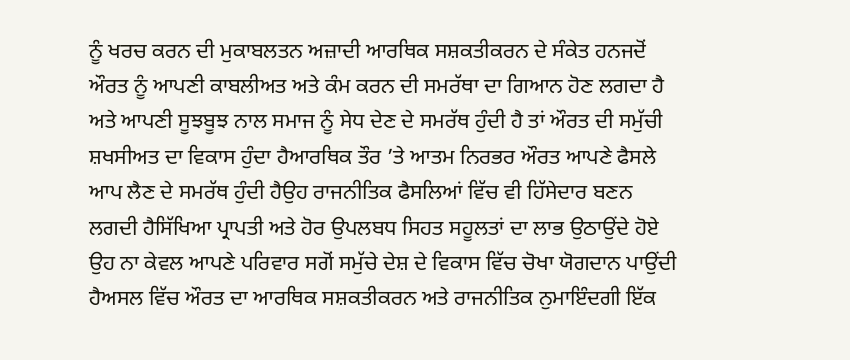ਨੂੰ ਖਰਚ ਕਰਨ ਦੀ ਮੁਕਾਬਲਤਨ ਅਜ਼ਾਦੀ ਆਰਥਿਕ ਸਸ਼ਕਤੀਕਰਨ ਦੇ ਸੰਕੇਤ ਹਨਜਦੋਂ ਔਰਤ ਨੂੰ ਆਪਣੀ ਕਾਬਲੀਅਤ ਅਤੇ ਕੰਮ ਕਰਨ ਦੀ ਸਮਰੱਥਾ ਦਾ ਗਿਆਨ ਹੋਣ ਲਗਦਾ ਹੈ ਅਤੇ ਆਪਣੀ ਸੂਝਬੂਝ ਨਾਲ ਸਮਾਜ ਨੂੰ ਸੇਧ ਦੇਣ ਦੇ ਸਮਰੱਥ ਹੁੰਦੀ ਹੈ ਤਾਂ ਔਰਤ ਦੀ ਸਮੁੱਚੀ ਸ਼ਖਸੀਅਤ ਦਾ ਵਿਕਾਸ ਹੁੰਦਾ ਹੈਆਰਥਿਕ ਤੌਰ ’ਤੇ ਆਤਮ ਨਿਰਭਰ ਔਰਤ ਆਪਣੇ ਫੈਸਲੇ ਆਪ ਲੈਣ ਦੇ ਸਮਰੱਥ ਹੁੰਦੀ ਹੈਉਹ ਰਾਜਨੀਤਿਕ ਫੈਸਲਿਆਂ ਵਿੱਚ ਵੀ ਹਿੱਸੇਦਾਰ ਬਣਨ ਲਗਦੀ ਹੈਸਿੱਖਿਆ ਪ੍ਰਾਪਤੀ ਅਤੇ ਹੋਰ ਉਪਲਬਧ ਸਿਹਤ ਸਹੂਲਤਾਂ ਦਾ ਲਾਭ ਉਠਾਉਂਦੇ ਹੋਏ ਉਹ ਨਾ ਕੇਵਲ ਆਪਣੇ ਪਰਿਵਾਰ ਸਗੋਂ ਸਮੁੱਚੇ ਦੇਸ਼ ਦੇ ਵਿਕਾਸ ਵਿੱਚ ਚੋਖਾ ਯੋਗਦਾਨ ਪਾਉਂਦੀ ਹੈਅਸਲ ਵਿੱਚ ਔਰਤ ਦਾ ਆਰਥਿਕ ਸਸ਼ਕਤੀਕਰਨ ਅਤੇ ਰਾਜਨੀਤਿਕ ਨੁਮਾਇੰਦਗੀ ਇੱਕ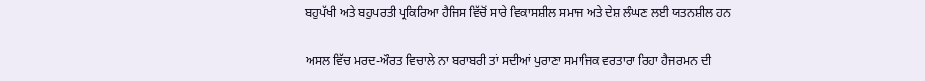ਬਹੁਪੱਖੀ ਅਤੇ ਬਹੁਪਰਤੀ ਪ੍ਰਕਿਰਿਆ ਹੈਜਿਸ ਵਿੱਚੋਂ ਸਾਰੇ ਵਿਕਾਸਸ਼ੀਲ ਸਮਾਜ ਅਤੇ ਦੇਸ਼ ਲੰਘਣ ਲਈ ਯਤਨਸ਼ੀਲ ਹਨ

ਅਸਲ ਵਿੱਚ ਮਰਦ-ਔਰਤ ਵਿਚਾਲੇ ਨਾ ਬਰਾਬਰੀ ਤਾਂ ਸਦੀਆਂ ਪੁਰਾਣਾ ਸਮਾਜਿਕ ਵਰਤਾਰਾ ਰਿਹਾ ਹੈਜਰਮਨ ਦੀ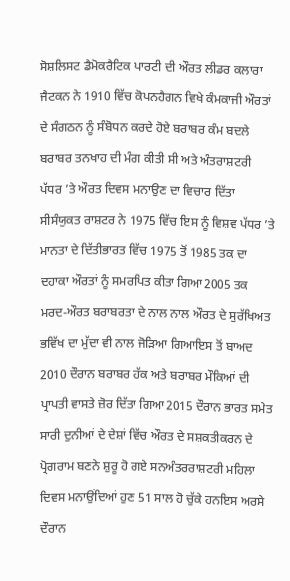ਸੋਸ਼ਲਿਸਟ ਡੈਮੋਕਰੈਟਿਕ ਪਾਰਟੀ ਦੀ ਔਰਤ ਲੀਡਰ ਕਲਾਰਾ ਜੈਟਕਨ ਨੇ 1910 ਵਿੱਚ ਕੋਪਨਹੈਗਨ ਵਿਖੇ ਕੰਮਕਾਜੀ ਔਰਤਾਂ ਦੇ ਸੰਗਠਨ ਨੂੰ ਸੰਬੋਧਨ ਕਰਦੇ ਹੋਏ ਬਰਾਬਰ ਕੰਮ ਬਦਲੇ ਬਰਾਬਰ ਤਨਖਾਹ ਦੀ ਮੰਗ ਕੀਤੀ ਸੀ ਅਤੇ ਅੰਤਰਾਸ਼ਟਰੀ ਪੱਧਰ ’ਤੇ ਔਰਤ ਦਿਵਸ ਮਨਾਉਣ ਦਾ ਵਿਚਾਰ ਦਿੱਤਾ ਸੀਸੰਯੁਕਤ ਰਾਸ਼ਟਰ ਨੇ 1975 ਵਿੱਚ ਇਸ ਨੂੰ ਵਿਸ਼ਵ ਪੱਧਰ ’ਤੇ ਮਾਨਤਾ ਦੇ ਦਿੱਤੀਭਾਰਤ ਵਿੱਚ 1975 ਤੋਂ 1985 ਤਕ ਦਾ ਦਹਾਕਾ ਔਰਤਾਂ ਨੂੰ ਸਮਰਪਿਤ ਕੀਤਾ ਗਿਆ2005 ਤਕ ਮਰਦ-ਔਰਤ ਬਰਾਬਰਤਾ ਦੇ ਨਾਲ ਨਾਲ ਔਰਤ ਦੇ ਸੁਰੱਖਿਅਤ ਭਵਿੱਖ ਦਾ ਮੁੱਦਾ ਵੀ ਨਾਲ ਜੋੜਿਆ ਗਿਆਇਸ ਤੋਂ ਬਾਅਦ 2010 ਦੌਰਾਨ ਬਰਾਬਰ ਹੱਕ ਅਤੇ ਬਰਾਬਰ ਮੌਕਿਆਂ ਦੀ ਪ੍ਰਾਪਤੀ ਵਾਸਤੇ ਜ਼ੋਰ ਦਿੱਤਾ ਗਿਆ2015 ਦੌਰਾਨ ਭਾਰਤ ਸਮੇਤ ਸਾਰੀ ਦੁਨੀਆਂ ਦੇ ਦੇਸ਼ਾਂ ਵਿੱਚ ਔਰਤ ਦੇ ਸਸ਼ਕਤੀਕਰਨ ਦੇ ਪ੍ਰੋਗਰਾਮ ਬਣਨੇ ਸ਼ੁਰੂ ਹੋ ਗਏ ਸਨਅੰਤਰਰਾਸ਼ਟਰੀ ਮਹਿਲਾ ਦਿਵਸ ਮਨਾਉਂਦਿਆਂ ਹੁਣ 51 ਸਾਲ ਹੋ ਚੁੱਕੇ ਹਨਇਸ ਅਰਸੇ ਦੌਰਾਨ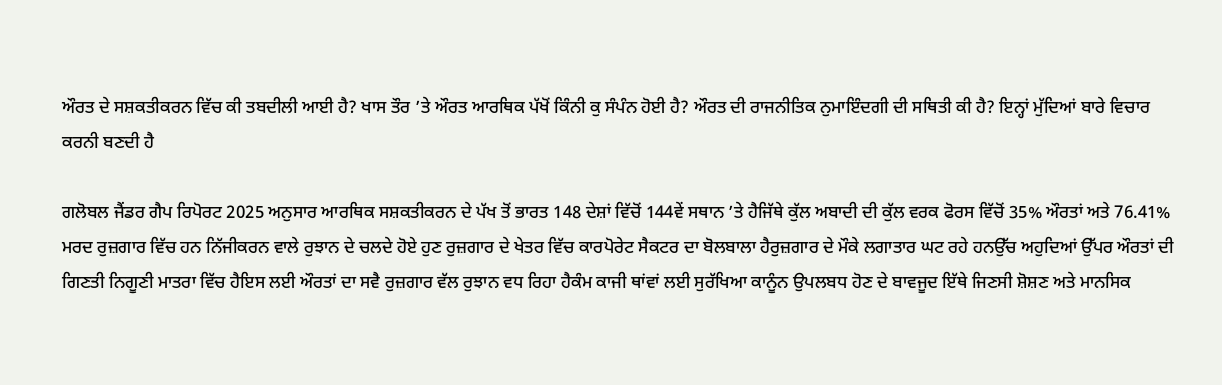ਔਰਤ ਦੇ ਸਸ਼ਕਤੀਕਰਨ ਵਿੱਚ ਕੀ ਤਬਦੀਲੀ ਆਈ ਹੈ? ਖਾਸ ਤੌਰ ’ਤੇ ਔਰਤ ਆਰਥਿਕ ਪੱਖੋਂ ਕਿੰਨੀ ਕੁ ਸੰਪੰਨ ਹੋਈ ਹੈ? ਔਰਤ ਦੀ ਰਾਜਨੀਤਿਕ ਨੁਮਾਇੰਦਗੀ ਦੀ ਸਥਿਤੀ ਕੀ ਹੈ? ਇਨ੍ਹਾਂ ਮੁੱਦਿਆਂ ਬਾਰੇ ਵਿਚਾਰ ਕਰਨੀ ਬਣਦੀ ਹੈ

ਗਲੋਬਲ ਜੈਂਡਰ ਗੈਪ ਰਿਪੋਰਟ 2025 ਅਨੁਸਾਰ ਆਰਥਿਕ ਸਸ਼ਕਤੀਕਰਨ ਦੇ ਪੱਖ ਤੋਂ ਭਾਰਤ 148 ਦੇਸ਼ਾਂ ਵਿੱਚੋਂ 144ਵੇਂ ਸਥਾਨ ’ਤੇ ਹੈਜਿੱਥੇ ਕੁੱਲ ਅਬਾਦੀ ਦੀ ਕੁੱਲ ਵਰਕ ਫੋਰਸ ਵਿੱਚੋਂ 35% ਔਰਤਾਂ ਅਤੇ 76.41% ਮਰਦ ਰੁਜ਼ਗਾਰ ਵਿੱਚ ਹਨ ਨਿੱਜੀਕਰਨ ਵਾਲੇ ਰੁਝਾਨ ਦੇ ਚਲਦੇ ਹੋਏ ਹੁਣ ਰੁਜ਼ਗਾਰ ਦੇ ਖੇਤਰ ਵਿੱਚ ਕਾਰਪੋਰੇਟ ਸੈਕਟਰ ਦਾ ਬੋਲਬਾਲਾ ਹੈਰੁਜ਼ਗਾਰ ਦੇ ਮੌਕੇ ਲਗਾਤਾਰ ਘਟ ਰਹੇ ਹਨਉੱਚ ਅਹੁਦਿਆਂ ਉੱਪਰ ਔਰਤਾਂ ਦੀ ਗਿਣਤੀ ਨਿਗੂਣੀ ਮਾਤਰਾ ਵਿੱਚ ਹੈਇਸ ਲਈ ਔਰਤਾਂ ਦਾ ਸਵੈ ਰੁਜ਼ਗਾਰ ਵੱਲ ਰੁਝਾਨ ਵਧ ਰਿਹਾ ਹੈਕੰਮ ਕਾਜੀ ਥਾਂਵਾਂ ਲਈ ਸੁਰੱਖਿਆ ਕਾਨੂੰਨ ਉਪਲਬਧ ਹੋਣ ਦੇ ਬਾਵਜੂਦ ਇੱਥੇ ਜਿਣਸੀ ਸ਼ੋਸ਼ਣ ਅਤੇ ਮਾਨਸਿਕ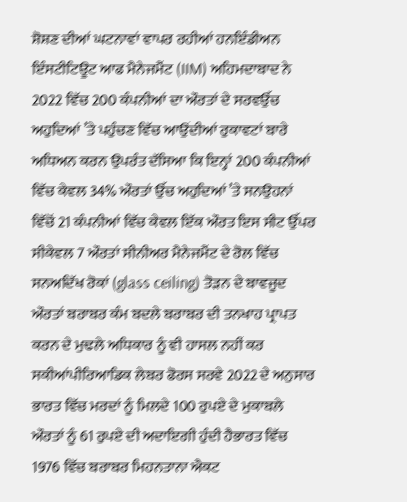ਸ਼ੋਸ਼ਣ ਦੀਆਂ ਘਟਨਾਵਾਂ ਵਾਪਰ ਰਹੀਆਂ ਹਨਇੰਡੀਅਨ ਇੰਸਟੀਟਿਊਟ ਆਫ ਮੈਨੇਜਮੈਂਟ (IIM) ਅਹਿਮਦਾਬਾਦ ਨੇ 2022 ਵਿੱਚ 200 ਕੰਪਨੀਆਂ ਦਾ ਔਰਤਾਂ ਦੇ ਸਰਵਉੱਚ ਅਹੁਦਿਆਂ ’ਤੇ ਪਹੁੰਚਣ ਵਿੱਚ ਆਉਂਦੀਆਂ ਰੁਕਾਵਟਾਂ ਬਾਰੇ ਅਧਿਅਨ ਕਰਨ ਉਪਰੰਤ ਦੱਸਿਆ ਕਿ ਇਨ੍ਹਾਂ 200 ਕੰਪਨੀਆਂ ਵਿੱਚ ਕੇਵਲ 34% ਔਰਤਾਂ ਉੱਚ ਅਹੁਦਿਆਂ ’ਤੇ ਸਨਉਹਨਾਂ ਵਿੱਚੋਂ 21 ਕੰਪਨੀਆਂ ਵਿੱਚ ਕੇਵਲ ਇੱਕ ਔਰਤ ਇਸ ਸੀਟ ਉੱਪਰ ਸੀਕੇਵਲ 7 ਔਰਤਾਂ ਸੀਨੀਅਰ ਮੈਨੇਜਮੈਂਟ ਦੇ ਰੋਲ ਵਿੱਚ ਸਨਅਦਿੱਖ ਰੋਕਾਂ (glass ceiling) ਤੋੜਨ ਦੇ ਬਾਵਜੂਦ ਔਰਤਾਂ ਬਰਾਬਰ ਕੰਮ ਬਦਲੇ ਬਰਾਬਰ ਦੀ ਤਨਖਾਹ ਪ੍ਰਾਪਤ ਕਰਨ ਦੇ ਮੁਢਲੇ ਅਧਿਕਾਰ ਨੂੰ ਵੀ ਹਾਸਲ ਨਹੀਂ ਕਰ ਸਕੀਆਂਪੀਰਿਆਡਿਕ ਲੇਬਰ ਫੋਰਸ ਸਰਵੇ 2022 ਦੇ ਅਨੁਸਾਰ ਭਾਰਤ ਵਿੱਚ ਮਰਦਾਂ ਨੂੰ ਮਿਲਦੇ 100 ਰੁਪਏ ਦੇ ਮੁਕਾਬਲੇ ਔਰਤਾਂ ਨੂੰ 61 ਰੁਪਏ ਦੀ ਅਦਾਇਗੀ ਹੁੰਦੀ ਹੈਭਾਰਤ ਵਿੱਚ 1976 ਵਿੱਚ ਬਰਾਬਰ ਮਿਹਨਤਾਨਾ ਐਕਟ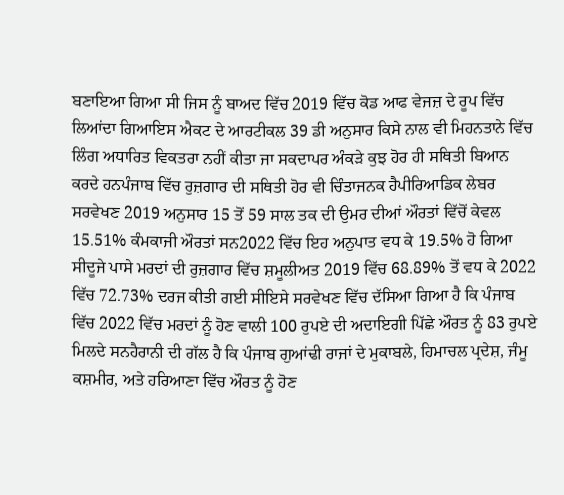ਬਣਾਇਆ ਗਿਆ ਸੀ ਜਿਸ ਨੂੰ ਬਾਅਦ ਵਿੱਚ 2019 ਵਿੱਚ ਕੋਡ ਆਫ ਵੇਜਜ਼ ਦੇ ਰੂਪ ਵਿੱਚ ਲਿਆਂਦਾ ਗਿਆਇਸ ਐਕਟ ਦੇ ਆਰਟੀਕਲ 39 ਡੀ ਅਨੁਸਾਰ ਕਿਸੇ ਨਾਲ ਵੀ ਮਿਹਨਤਾਨੇ ਵਿੱਚ ਲਿੰਗ ਅਧਾਰਿਤ ਵਿਕਤਰਾ ਨਹੀਂ ਕੀਤਾ ਜਾ ਸਕਦਾਪਰ ਅੰਕੜੇ ਕੁਝ ਹੋਰ ਹੀ ਸਥਿਤੀ ਬਿਆਨ ਕਰਦੇ ਹਨਪੰਜਾਬ ਵਿੱਚ ਰੁਜ਼ਗਾਰ ਦੀ ਸਥਿਤੀ ਹੋਰ ਵੀ ਚਿੰਤਾਜਨਕ ਹੈਪੀਰਿਆਡਿਕ ਲੇਬਰ ਸਰਵੇਖਣ 2019 ਅਨੁਸਾਰ 15 ਤੋਂ 59 ਸਾਲ ਤਕ ਦੀ ਉਮਰ ਦੀਆਂ ਔਰਤਾਂ ਵਿੱਚੋਂ ਕੇਵਲ 15.51% ਕੰਮਕਾਜੀ ਔਰਤਾਂ ਸਨ2022 ਵਿੱਚ ਇਹ ਅਨੁਪਾਤ ਵਧ ਕੇ 19.5% ਹੋ ਗਿਆ ਸੀਦੂਜੇ ਪਾਸੇ ਮਰਦਾਂ ਦੀ ਰੁਜ਼ਗਾਰ ਵਿੱਚ ਸ਼ਮੂਲੀਅਤ 2019 ਵਿੱਚ 68.89% ਤੋਂ ਵਧ ਕੇ 2022 ਵਿੱਚ 72.73% ਦਰਜ ਕੀਤੀ ਗਈ ਸੀਇਸੇ ਸਰਵੇਖਣ ਵਿੱਚ ਦੱਸਿਆ ਗਿਆ ਹੈ ਕਿ ਪੰਜਾਬ ਵਿੱਚ 2022 ਵਿੱਚ ਮਰਦਾਂ ਨੂੰ ਹੋਣ ਵਾਲੀ 100 ਰੁਪਏ ਦੀ ਅਦਾਇਗੀ ਪਿੱਛੇ ਔਰਤ ਨੂੰ 83 ਰੁਪਏ ਮਿਲਦੇ ਸਨਹੈਰਾਨੀ ਦੀ ਗੱਲ ਹੈ ਕਿ ਪੰਜਾਬ ਗੁਆਂਢੀ ਰਾਜਾਂ ਦੇ ਮੁਕਾਬਲੇ, ਹਿਮਾਚਲ ਪ੍ਰਦੇਸ਼, ਜੰਮੂ ਕਸ਼ਮੀਰ, ਅਤੇ ਹਰਿਆਣਾ ਵਿੱਚ ਔਰਤ ਨੂੰ ਹੋਣ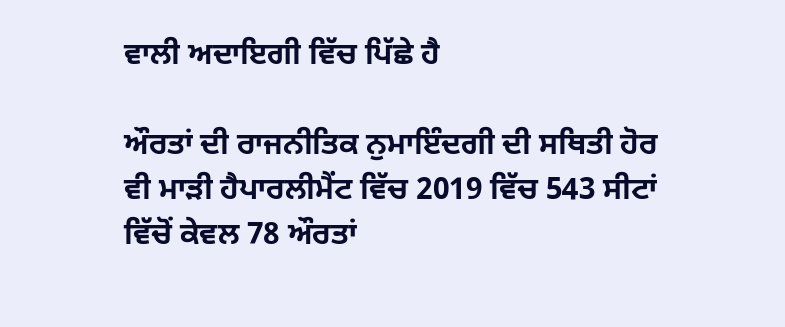ਵਾਲੀ ਅਦਾਇਗੀ ਵਿੱਚ ਪਿੱਛੇ ਹੈ

ਔਰਤਾਂ ਦੀ ਰਾਜਨੀਤਿਕ ਨੁਮਾਇੰਦਗੀ ਦੀ ਸਥਿਤੀ ਹੋਰ ਵੀ ਮਾੜੀ ਹੈਪਾਰਲੀਮੈਂਟ ਵਿੱਚ 2019 ਵਿੱਚ 543 ਸੀਟਾਂ ਵਿੱਚੋਂ ਕੇਵਲ 78 ਔਰਤਾਂ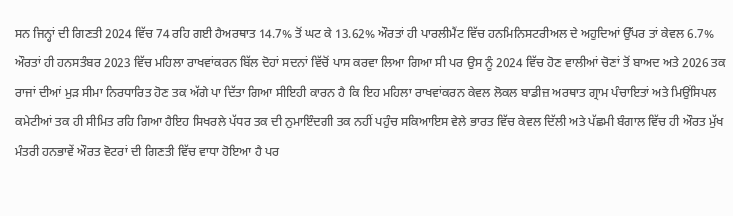ਸਨ ਜਿਨ੍ਹਾਂ ਦੀ ਗਿਣਤੀ 2024 ਵਿੱਚ 74 ਰਹਿ ਗਈ ਹੈਅਰਥਾਤ 14.7% ਤੋਂ ਘਟ ਕੇ 13.62% ਔਰਤਾਂ ਹੀ ਪਾਰਲੀਮੈਂਟ ਵਿੱਚ ਹਨਮਿਨਿਸਟਰੀਅਲ ਦੇ ਅਹੁਦਿਆਂ ਉੱਪਰ ਤਾਂ ਕੇਵਲ 6.7% ਔਰਤਾਂ ਹੀ ਹਨਸਤੰਬਰ 2023 ਵਿੱਚ ਮਹਿਲਾ ਰਾਖਵਾਂਕਰਨ ਬਿੱਲ ਦੋਹਾਂ ਸਦਨਾਂ ਵਿੱਚੋਂ ਪਾਸ ਕਰਵਾ ਲਿਆ ਗਿਆ ਸੀ ਪਰ ਉਸ ਨੂੰ 2024 ਵਿੱਚ ਹੋਣ ਵਾਲੀਆਂ ਚੋਣਾਂ ਤੋਂ ਬਾਅਦ ਅਤੇ 2026 ਤਕ ਰਾਜਾਂ ਦੀਆਂ ਮੁੜ ਸੀਮਾ ਨਿਰਧਾਰਿਤ ਹੋਣ ਤਕ ਅੱਗੇ ਪਾ ਦਿੱਤਾ ਗਿਆ ਸੀਇਹੀ ਕਾਰਨ ਹੈ ਕਿ ਇਹ ਮਹਿਲਾ ਰਾਖਵਾਂਕਰਨ ਕੇਵਲ ਲੋਕਲ ਬਾਡੀਜ਼ ਅਰਥਾਤ ਗ੍ਰਾਮ ਪੰਚਾਇਤਾਂ ਅਤੇ ਮਿਉਂਸਿਪਲ ਕਮੇਟੀਆਂ ਤਕ ਹੀ ਸੀਮਿਤ ਰਹਿ ਗਿਆ ਹੈਇਹ ਸਿਖਰਲੇ ਪੱਧਰ ਤਕ ਦੀ ਨੁਮਾਇੰਦਗੀ ਤਕ ਨਹੀਂ ਪਹੁੰਚ ਸਕਿਆਇਸ ਵੇਲੇ ਭਾਰਤ ਵਿੱਚ ਕੇਵਲ ਦਿੱਲੀ ਅਤੇ ਪੱਛਮੀ ਬੰਗਾਲ ਵਿੱਚ ਹੀ ਔਰਤ ਮੁੱਖ ਮੰਤਰੀ ਹਨਭਾਵੇਂ ਔਰਤ ਵੋਟਰਾਂ ਦੀ ਗਿਣਤੀ ਵਿੱਚ ਵਾਧਾ ਹੋਇਆ ਹੈ ਪਰ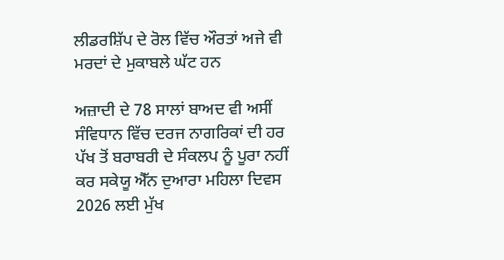ਲੀਡਰਸ਼ਿੱਪ ਦੇ ਰੋਲ ਵਿੱਚ ਔਰਤਾਂ ਅਜੇ ਵੀ ਮਰਦਾਂ ਦੇ ਮੁਕਾਬਲੇ ਘੱਟ ਹਨ

ਅਜ਼ਾਦੀ ਦੇ 78 ਸਾਲਾਂ ਬਾਅਦ ਵੀ ਅਸੀਂ ਸੰਵਿਧਾਨ ਵਿੱਚ ਦਰਜ ਨਾਗਰਿਕਾਂ ਦੀ ਹਰ ਪੱਖ ਤੋਂ ਬਰਾਬਰੀ ਦੇ ਸੰਕਲਪ ਨੂੰ ਪੂਰਾ ਨਹੀਂ ਕਰ ਸਕੇਯੂ ਐੱਨ ਦੁਆਰਾ ਮਹਿਲਾ ਦਿਵਸ 2026 ਲਈ ਮੁੱਖ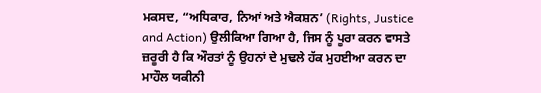ਮਕਸਦ, “ਅਧਿਕਾਰ, ਨਿਆਂ ਅਤੇ ਐਕਸ਼ਨ’ (Rights, Justice and Action) ਉਲੀਕਿਆ ਗਿਆ ਹੈ, ਜਿਸ ਨੂੰ ਪੂਰਾ ਕਰਨ ਵਾਸਤੇ ਜ਼ਰੂਰੀ ਹੈ ਕਿ ਔਰਤਾਂ ਨੂੰ ਉਹਨਾਂ ਦੇ ਮੁਢਲੇ ਹੱਕ ਮੁਹਈਆ ਕਰਨ ਦਾ ਮਾਹੌਲ ਯਕੀਨੀ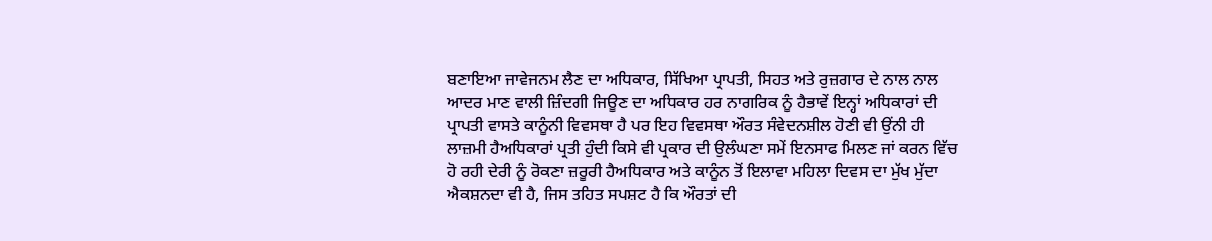ਬਣਾਇਆ ਜਾਵੇਜਨਮ ਲੈਣ ਦਾ ਅਧਿਕਾਰ, ਸਿੱਖਿਆ ਪ੍ਰਾਪਤੀ, ਸਿਹਤ ਅਤੇ ਰੁਜ਼ਗਾਰ ਦੇ ਨਾਲ ਨਾਲ ਆਦਰ ਮਾਣ ਵਾਲੀ ਜ਼ਿੰਦਗੀ ਜਿਊਣ ਦਾ ਅਧਿਕਾਰ ਹਰ ਨਾਗਰਿਕ ਨੂੰ ਹੈਭਾਵੇਂ ਇਨ੍ਹਾਂ ਅਧਿਕਾਰਾਂ ਦੀ ਪ੍ਰਾਪਤੀ ਵਾਸਤੇ ਕਾਨੂੰਨੀ ਵਿਵਸਥਾ ਹੈ ਪਰ ਇਹ ਵਿਵਸਥਾ ਔਰਤ ਸੰਵੇਦਨਸ਼ੀਲ ਹੋਣੀ ਵੀ ਉਂਨੀ ਹੀ ਲਾਜ਼ਮੀ ਹੈਅਧਿਕਾਰਾਂ ਪ੍ਰਤੀ ਹੁੰਦੀ ਕਿਸੇ ਵੀ ਪ੍ਰਕਾਰ ਦੀ ਉਲੰਘਣਾ ਸਮੇਂ ਇਨਸਾਫ ਮਿਲਣ ਜਾਂ ਕਰਨ ਵਿੱਚ ਹੋ ਰਹੀ ਦੇਰੀ ਨੂੰ ਰੋਕਣਾ ਜ਼ਰੂਰੀ ਹੈਅਧਿਕਾਰ ਅਤੇ ਕਾਨੂੰਨ ਤੋਂ ਇਲਾਵਾ ਮਹਿਲਾ ਦਿਵਸ ਦਾ ਮੁੱਖ ਮੁੱਦਾ ਐਕਸ਼ਨਦਾ ਵੀ ਹੈ, ਜਿਸ ਤਹਿਤ ਸਪਸ਼ਟ ਹੈ ਕਿ ਔਰਤਾਂ ਦੀ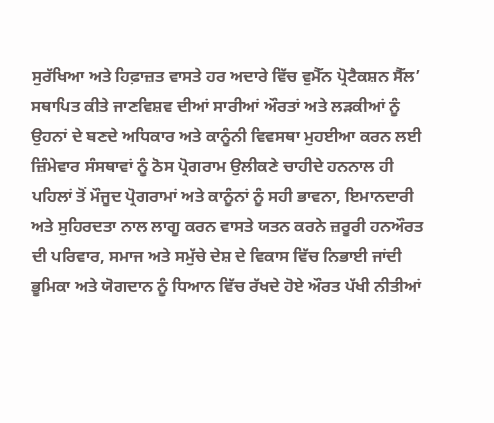ਸੁਰੱਖਿਆ ਅਤੇ ਹਿਫ਼ਾਜ਼ਤ ਵਾਸਤੇ ਹਰ ਅਦਾਰੇ ਵਿੱਚ ਵੁਮੈੱਨ ਪ੍ਰੋਟੈਕਸ਼ਨ ਸੈੱਲ’ ਸਥਾਪਿਤ ਕੀਤੇ ਜਾਣਵਿਸ਼ਵ ਦੀਆਂ ਸਾਰੀਆਂ ਔਰਤਾਂ ਅਤੇ ਲੜਕੀਆਂ ਨੂੰ ਉਹਨਾਂ ਦੇ ਬਣਦੇ ਅਧਿਕਾਰ ਅਤੇ ਕਾਨੂੰਨੀ ਵਿਵਸਥਾ ਮੁਹਈਆ ਕਰਨ ਲਈ ਜ਼ਿੰਮੇਵਾਰ ਸੰਸਥਾਵਾਂ ਨੂੰ ਠੋਸ ਪ੍ਰੋਗਰਾਮ ਉਲੀਕਣੇ ਚਾਹੀਦੇ ਹਨਨਾਲ ਹੀ ਪਹਿਲਾਂ ਤੋਂ ਮੌਜੂਦ ਪ੍ਰੋਗਰਾਮਾਂ ਅਤੇ ਕਾਨੂੰਨਾਂ ਨੂੰ ਸਹੀ ਭਾਵਨਾ, ਇਮਾਨਦਾਰੀ ਅਤੇ ਸੁਹਿਰਦਤਾ ਨਾਲ ਲਾਗੂ ਕਰਨ ਵਾਸਤੇ ਯਤਨ ਕਰਨੇ ਜ਼ਰੂਰੀ ਹਨਔਰਤ ਦੀ ਪਰਿਵਾਰ, ਸਮਾਜ ਅਤੇ ਸਮੁੱਚੇ ਦੇਸ਼ ਦੇ ਵਿਕਾਸ ਵਿੱਚ ਨਿਭਾਈ ਜਾਂਦੀ ਭੂਮਿਕਾ ਅਤੇ ਯੋਗਦਾਨ ਨੂੰ ਧਿਆਨ ਵਿੱਚ ਰੱਖਦੇ ਹੋਏ ਔਰਤ ਪੱਖੀ ਨੀਤੀਆਂ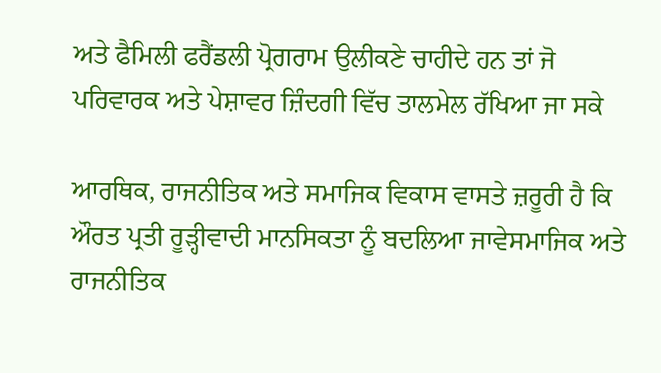ਅਤੇ ਫੈਮਿਲੀ ਫਰੈਂਡਲੀ ਪ੍ਰੋਗਰਾਮ ਉਲੀਕਣੇ ਚਾਹੀਦੇ ਹਨ ਤਾਂ ਜੋ ਪਰਿਵਾਰਕ ਅਤੇ ਪੇਸ਼ਾਵਰ ਜ਼ਿੰਦਗੀ ਵਿੱਚ ਤਾਲਮੇਲ ਰੱਖਿਆ ਜਾ ਸਕੇ

ਆਰਥਿਕ, ਰਾਜਨੀਤਿਕ ਅਤੇ ਸਮਾਜਿਕ ਵਿਕਾਸ ਵਾਸਤੇ ਜ਼ਰੂਰੀ ਹੈ ਕਿ ਔਰਤ ਪ੍ਰਤੀ ਰੂੜ੍ਹੀਵਾਦੀ ਮਾਨਸਿਕਤਾ ਨੂੰ ਬਦਲਿਆ ਜਾਵੇਸਮਾਜਿਕ ਅਤੇ ਰਾਜਨੀਤਿਕ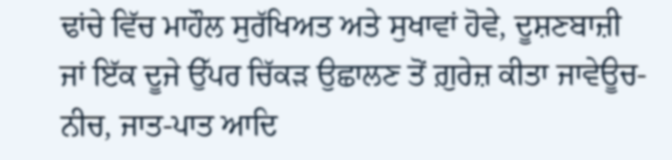ਢਾਂਚੇ ਵਿੱਚ ਮਾਹੌਲ ਸੁਰੱਖਿਅਤ ਅਤੇ ਸੁਖਾਵਾਂ ਹੋਵੇ, ਦੂਸ਼ਣਬਾਜ਼ੀ ਜਾਂ ਇੱਕ ਦੂਜੇ ਉੱਪਰ ਚਿੱਕੜ ਉਛਾਲਣ ਤੋਂ ਗ਼ੁਰੇਜ਼ ਕੀਤਾ ਜਾਵੇਊਚ-ਨੀਚ, ਜਾਤ-ਪਾਤ ਆਦਿ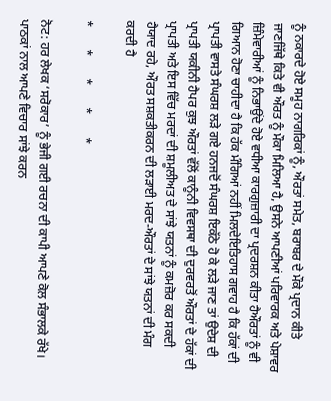ਨੂੰ ਨਕਾਰਦੇ ਹੋਏ ਸਮੂਹ ਨਾਗਰਿਕਾਂ ਨੂੰ, ਔਰਤਾਂ ਸਮੇਤ, ਬਰਾਬਰ ਦੇ ਮੌਕੇ ਪ੍ਰਦਾਨ ਕੀਤੇ ਜਾਣਜਿੱਥੇ ਕਿਤੇ ਵੀ ਔਰਤ ਨੂੰ ਮੌਕਾ ਮਿਲਿਆ ਹੈ, ਉਸਨੇ ਆਪਣੀਆਂ ਪਰਿਵਾਰਕ ਅਤੇ ਪੇਸ਼ਾਵਰ ਜ਼ਿੰਮੇਵਾਰੀਆਂ ਨੂੰ ਨਿਭਾਉਂਦੇ ਹੋਏ ਵਧੀਆ ਕਾਰਗੁਜ਼ਾਰੀ ਦਾ ਪ੍ਰਦਰਸ਼ਨ ਕੀਤਾ ਹੈਔਰਤਾਂ ਨੂੰ ਵੀ ਗਿਆਨ ਹੋਣਾ ਚਾਹੀਦਾ ਹੈ ਕਿ ਹੱਕ ਮੰਗਿਆਂ ਨਹੀਂ ਮਿਲਦੇਇਤਿਹਾਸ ਗਵਾਹ ਹੈ ਕਿ ਹੱਕਾਂ ਦੀ ਪ੍ਰਾਪਤੀ ਵਾਸਤੇ ਸੰਘਰਸ਼ ਲੜੇ ਗਏ ਹਨਜਦੋਂ ਸੰਘਰਸ਼ ਇਕੱਠੇ ਹੋ ਕੇ ਲੜੇ ਜਾਣ ਤਾਂ ਉਦੇਸ਼ ਦੀ ਪ੍ਰਾਪਤੀ ਯਕੀਨੀ ਹੈਪਰ ਕੁਝ ਔਰਤਾਂ ਵੱਲੋਂ ਕਾਨੂੰਨੀ ਵਿਵਸਥਾ ਦੀ ਦੁਰਵਰਤੋਂ ਔਰਤਾਂ ਦੇ ਹੱਕਾਂ ਦੀ ਪ੍ਰਾਪਤੀ ਅਤੇ ਇਸ ਵਿੱਚ ਮਰਦਾਂ ਦੀ ਸ਼ਮੂਲੀਅਤ ਦੇ ਸਾਂਝੇ ਯਤਨਾਂ ਨੂੰ ਕਮਜ਼ੋਰ ਕਰ ਸਕਦੀ ਹੈਯਾਦ ਰਹੇ, ਔਰਤ ਸਸ਼ਕਤੀਕਰਨ ਦੀ ਲੜਾਈ ਮਰਦ-ਔਰਤਾਂ ਦੇ ਸਾਂਝੇ ਯਤਨਾਂ ਦੀ ਮੰਗ ਕਰਦੀ ਹੈ

*       *       *       *       *

ਨੋਟ: ਹਰ ਲੇਖਕ ‘ਸਰੋਕਾਰ’ ਨੂੰ ਭੇਜੀ ਗਈ ਰਚਨਾ ਦੀ ਕਾਪੀ ਆਪਣੇ ਕੋਲ ਸੰਭਾਲਕੇ ਰੱਖੇ।
ਪਾਠਕਾਂ ਨਾਲ ਆਪਣੇ ਵਿਚਾਰ ਸਾਂਝੇ ਕਰਨ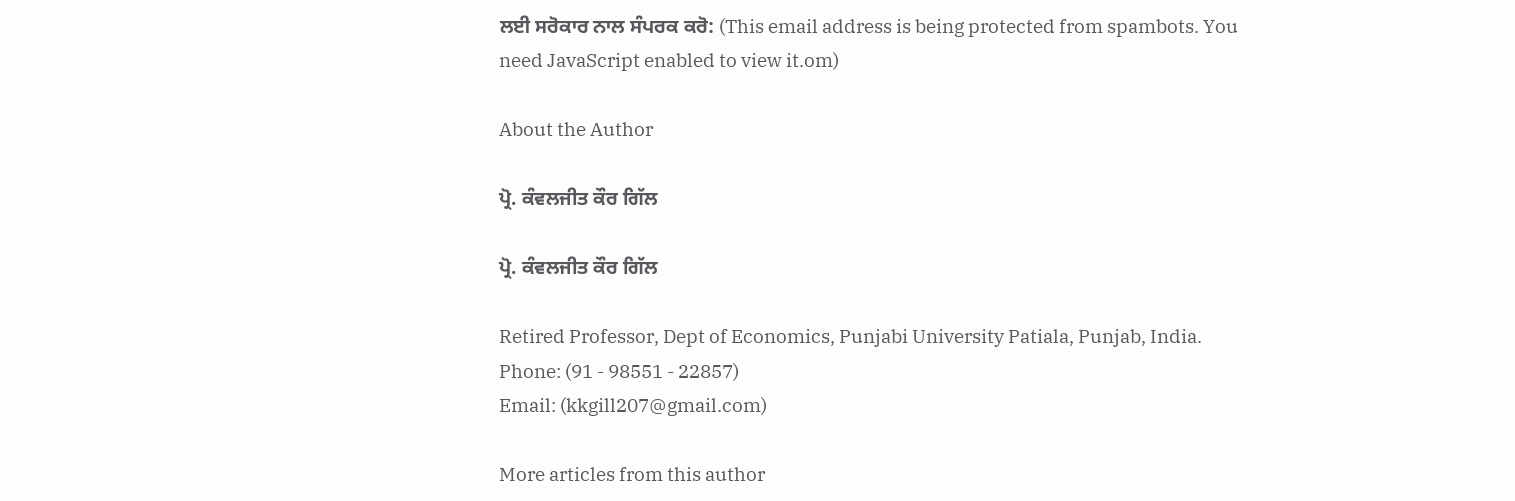ਲਈ ਸਰੋਕਾਰ ਨਾਲ ਸੰਪਰਕ ਕਰੋ: (This email address is being protected from spambots. You need JavaScript enabled to view it.om)

About the Author

ਪ੍ਰੋ. ਕੰਵਲਜੀਤ ਕੌਰ ਗਿੱਲ

ਪ੍ਰੋ. ਕੰਵਲਜੀਤ ਕੌਰ ਗਿੱਲ

Retired Professor, Dept of Economics, Punjabi University Patiala, Punjab, India.
Phone: (91 - 98551 - 22857)
Email: (kkgill207@gmail.com)

More articles from this author